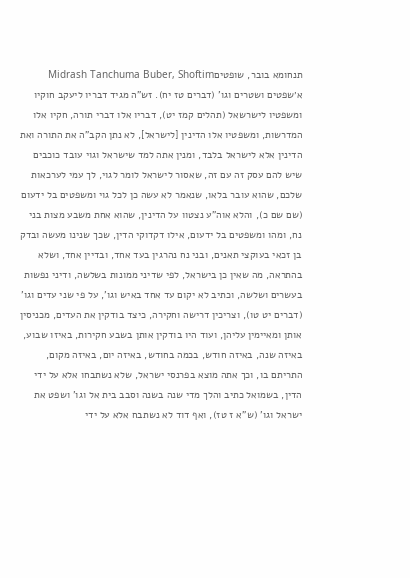תנחומא בובר, שופטיםMidrash Tanchuma Buber, Shoftim
א׳שפטים ושטרים וגו' (דברים טז יח). זש"ה מגיד דבריו ליעקב חוקיו ומשפטיו לישרשאל (תהלים קמז יט), דבריו אלו דברי תורה, חקיו אלו המדרשות, ומשפטיו אלו הדינין [לישראל], לא נתן הקב"ה את התורה ואת הדינין אלא לישראל בלבד, ומנין אתה למד שישראל וגוי עובד כוכבים שיש להם עסק זה עם זה, שאסור לישראל לומר לגוי, לך עמי לערכאות שלכם, שהוא עובר בלאו, שנאמר לא עשה כן לכל גוי ומשפטים בל ידעום (שם שם כ), והלא אוה"ע נצטוו על הדינין, שהוא אחת משבע מצות בני נח, ומהו ומשפטים בל ידעום, אילו דקדוקי הדין, שכך שנינו מעשה ובדק בן זכאי בעוקצי תאנים, ובני נח נהרגין בעד אחד, ובדיין אחד, ושלא בהתראה, מה שאין כן בישראל, לפי שדיני ממונות בשלשה, ודיני נפשות בעשרים ושלשה, וכתיב לא יקום עד אחד באיש וגו', על פי שני עדים וגו' (דברים יט טו), וצריכין דרישה וחקירה, כיצד בודקין את העדים, מכניסין אותן ומאיימין עליהן, ועוד היו בודקין אותן בשבע חקירות, באיזו שבוע, באיזה שנה, באיזה חודש, בכמה בחודש, באיזה יום, באיזה מקום, התריתם בו, וכך אתה מוצא בפרנסי ישראל, שלא נשתבחו אלא על ידי הדין, בשמואל כתיב והלך מדי שנה בשנה וסבב בית אל וגו' ושפט את ישראל וגו' (ש"א ז טז), ואף דוד לא נשתבח אלא על ידי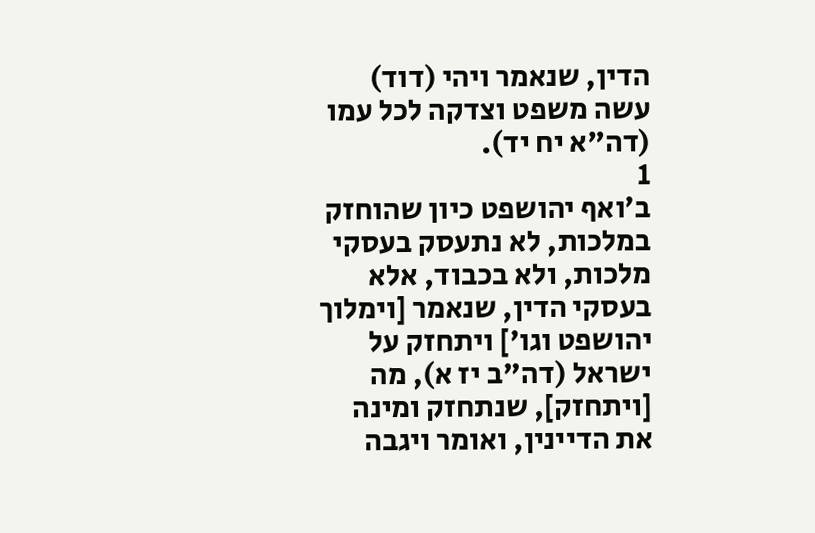הדין, שנאמר ויהי (דוד) עשה משפט וצדקה לכל עמו (דה"א יח יד).
1
ב׳ואף יהושפט כיון שהוחזק במלכות, לא נתעסק בעסקי מלכות, ולא בכבוד, אלא בעסקי הדין, שנאמר [וימלוך יהושפט וגו'] ויתחזק על ישראל (דה"ב יז א), מה [ויתחזק], שנתחזק ומינה את הדיינין, ואומר ויגבה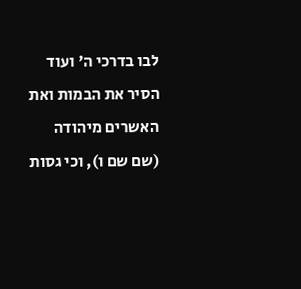לבו בדרכי ה' ועוד הסיר את הבמות ואת האשרים מיהודה (שם שם ו), וכי גסות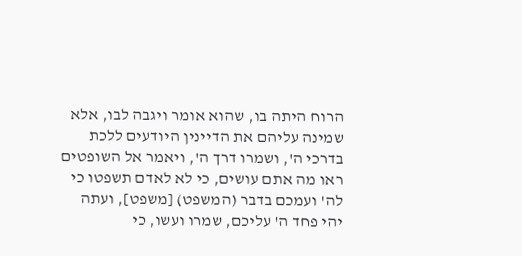הרוח היתה בו, שהוא אומר ויגבה לבו, אלא שמינה עליהם את הדיינין היודעים ללכת בדרכי ה', ושמרו דרך ה', ויאמר אל השופטים ראו מה אתם עושים, כי לא לאדם תשפטו כי לה' ועמכם בדבר (המשפט) [משפט], ועתה יהי פחד ה' עליכם, שמרו ועשו, כי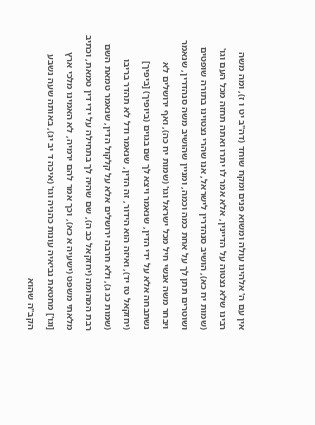אין עם ה' אלהינו עולה ומשוא פנים ומקח שוחד (דה"ב יט ו ז), ומה משה רבינו שלא נצטוה על הדיינין, אלא אמר לו יתרו ואתה תחזה מכל העם וגו' (שמות יח כא), הושיב סנהדרין לישראל, אנו שהרי נצטוינו בתורה שופטים ושוטרים תתן לך על אחת כמה וכמה, ומניין שהושיב משה סנהדרין, שנאמר ויבחר משה אנשי חיל מכל ישראל וגו' (שמות יח כה), ואף ירושלים לא נשתבחה אלא על ידי הדין, שנאמר ויצא לך שם בגוים (ביופיך) [ביפיך] (יחזקאל טז יד), ואיזה הוא הידור, זה הדין, שנאמר ודל לא תהדר בריבו (שמות כג ג), ולא חרבה ירושלים אלא על קלקול הדין, שנאמר טמאת השם רבת המהומה (יחזקאל כב ה), שם שהיה לך בתחילה על ידי דין טמאת, וכתיב מלאתי משפט (ישעיה א כא), וכך אמר להם ירמיה, לא האמינו מלכי ארץ [וגו'] מחטאת נביאיה עונות כהניה וגו' (איכה ד יב יג), באותה שעה נשבע הקב"ה שהוא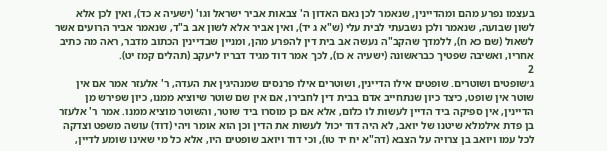בעצמו נפרע מהם ומהדיינין, שנאמר לכן נאם האדון ה' צבאות אביר ישראל וגו' (ישעיה א כד), ואין לכן אלא לשון שבועה, שנאמר ולכן נשבעתי לבית עלי (ש"א ג יד), ואין אביר אלא לשון אב ב"ד, שנאמר אביר הרועים אשר לשאול (שם כא ח), ללמדך שהקב"ה נעשה אב בית דין להפרע מהן, ומניין שבדיינין הכתוב מדבר, ראה מה כתיב אחריו, ואשיבה שפטיך כבראשונה (ישעיה א כו), לכך אמר דוד מגיד דבריו ליעקב (תהלים קמז יט).
2
ג׳שופטים ושוטרים. שופטים אילו הדיינין, ושוטרים אילו פרנסים שמנהיגין את העדה, ר' אלעזר אמר אם אין שוטר אין שופט, כיצד כיון שנתחייב אדם בבית דין לחבירו, אם אין שם שוטר שיוציא ממנו, כיון שפירש מן הדיינין, אין ספיקה ביד הדיין לעשות לו כלום, אלא אם כן מוסרו ביד שוטר, והשוטר מוציא ממנו. אמר ר' אלעזר בן פדת אילמלא שיטנו של יואב, לא היה דוד יכול לעשות את הדין וכן הוא אומר ויהי (דוד) עושה משפט וצדקה לכל עמו ויואב בן צרויה על הצבא (דה"א יח יד טו), וכי דוד ויואב שופטים היו, אלא כל מי שאינו שומע לדיין,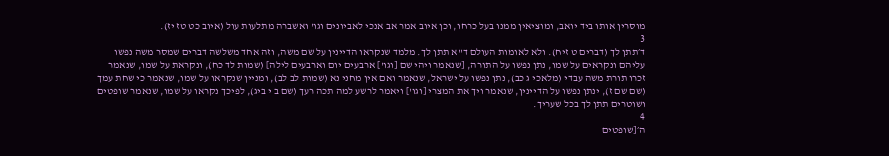מוסרין אותו ביד יואב, ומוציאין ממנו בעל כרחו, וכן איוב אמר אב אנכי לאביונים וגו' ואשברה מתלעות עול (איוב כט טז יז).
3
ד׳תתן לך (דברים ט זיח). ולא לאומות העולם ד"א תתן לך. מלמד שנקראו הדיינין על שם משה, וזה אחד משלשה דברים שמסר משה נפשו עליהם ונקראים על שמו, נתן נפשו על התורה, [שנאמר ויהי שם [וגו'] ארבעים יום וארבעים לילה] (שמות לד כח), ונקראת על שמו, שנאמר זכרו תורת משה עבדי (מלאכי ג כב), נתן נפשו על ישראל, שנאמר ואם אין מחני נא (שמות לב לב), ומניין שנקראו על שמו, שנאמר כי שחת עמך (שם שם ז), ינתן נפשו על הדיינין, שנאמר ויך את המצרי [וגו'] ויאמר לרשע למה תכה רעך (שם ב י ביג), לפיכך נקראו על שמו, שנאמר שופטים ושוטרים תתן לך בכל שעריך.
4
ה׳[שופטים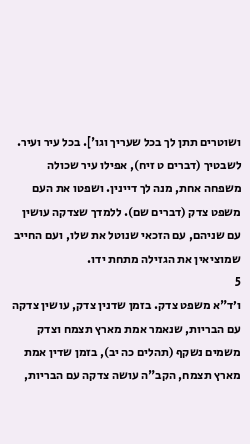ושוטרים תתן לך בכל שעריך וגו']. בכל עיר ועיר. לשבטיך (דברים ט זיח), אפילו עיר שכולה משפחה אחת, מנה לך דיינין. ושפטו את העם משפט צדק (דברים שם). ללמדך שצדקה עושין עם שניהם, עם הזכאי שנוטל את שלו, ועם החייב שמוציאין את הגזילה מתחת ידו.
5
ו׳ד"א משפט צדק. בזמן שדנין צדק, עושין צדקה עם הבריות, שנאמר אמת מארץ תצמח וצדק משמים נשקף (תהלים כה יב), בזמן שדין אמת מארץ תצמח, הקב"ה עושה צדקה עם הבריות,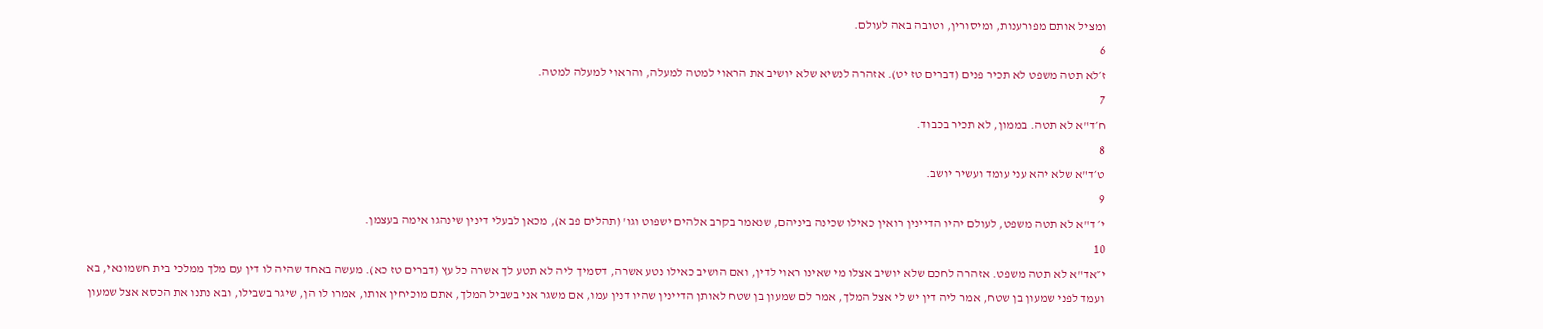ומציל אותם מפורענות, ומיסורין, וטובה באה לעולם.
6
ז׳לא תטה משפט לא תכיר פנים (דברים טז יט). אזהרה לנשיא שלא יושיב את הראוי למטה למעלה, והראוי למעלה למטה.
7
ח׳ד"א לא תטה. בממון, לא תכיר בכבוד.
8
ט׳ד"א שלא יהא עני עומד ועשיר יושב.
9
י׳ ד"א לא תטה משפט, לעולם יהיו הדיינין רואין כאילו שכינה ביניהם, שנאמר בקרב אלהים ישפוט וגו' (תהלים פב א), מכאן לבעלי דינין שינהגו אימה בעצמן.
10
י״אד"א לא תטה משפט. אזהרה לחכם שלא יושיב אצלו מי שאינו ראוי לדין, ואם הושיב כאילו נטע אשרה, דסמיך ליה לא תטע לך אשרה כל עץ (דברים טז כא). מעשה באחד שהיה לו דין עם מלך ממלכי בית חשמונאי, בא ועמד לפני שמעון בן שטח, אמר ליה דין יש לי אצל המלך, אמר לם שמעון בן שטח לאותן הדיינין שהיו דנין עמו, אם משגר אני בשביל המלך, אתם מוכיחין אותו, אמרו לו הן, שיגר בשבילו, ובא נתנו את הכסא אצל שמעון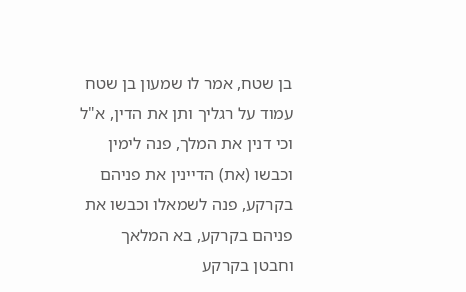בן שטח, אמר לו שמעון בן שטח עמוד על רגליך ותן את הדין, א"ל וכי דנין את המלך, פנה לימין וכבשו (את) הדיינין את פניהם בקרקע, פנה לשמאלו וכבשו את פניהם בקרקע, בא המלאך וחבטן בקרקע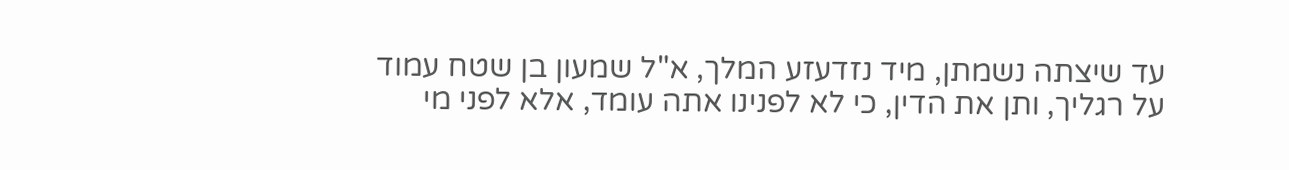עד שיצתה נשמתן, מיד נזדעזע המלך, א"ל שמעון בן שטח עמוד על רגליך, ותן את הדין, כי לא לפנינו אתה עומד, אלא לפני מי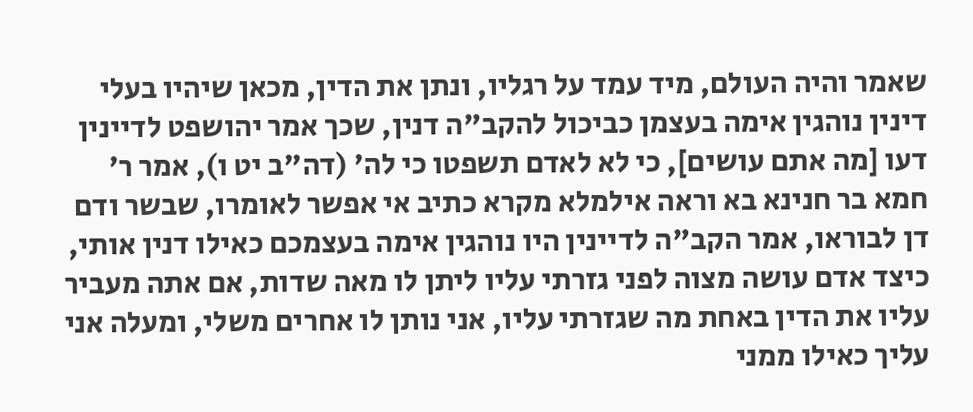שאמר והיה העולם, מיד עמד על רגליו, ונתן את הדין, מכאן שיהיו בעלי דינין נוהגין אימה בעצמן כביכול להקב"ה דנין, שכך אמר יהושפט לדיינין דעו [מה אתם עושים], כי לא לאדם תשפטו כי לה' (דה"ב יט ו), אמר ר' חמא בר חנינא בא וראה אילמלא מקרא כתיב אי אפשר לאומרו, שבשר ודם דן לבוראו, אמר הקב"ה לדיינין היו נוהגין אימה בעצמכם כאילו דנין אותי, כיצד אדם עושה מצוה לפני גזרתי עליו ליתן לו מאה שדות, אם אתה מעביר עליו את הדין באחת מה שגזרתי עליו, אני נותן לו אחרים משלי, ומעלה אני עליך כאילו ממני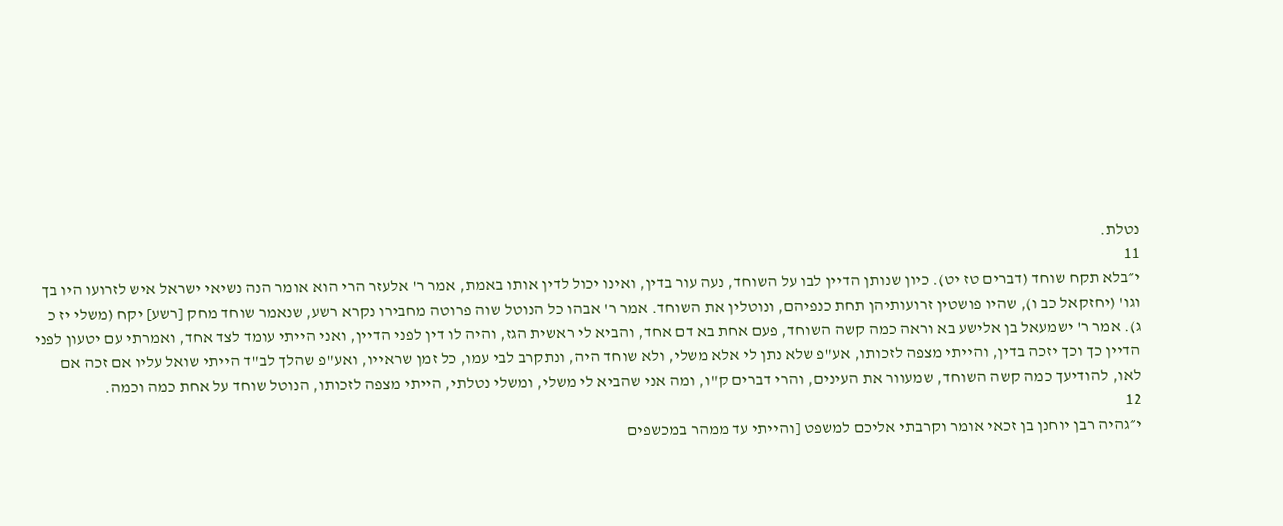נטלת.
11
י״בלא תקח שוחד (דברים טז יט). כיון שנותן הדיין לבו על השוחד, נעה עור בדין, ואינו יכול לדין אותו באמת, אמר ר' אלעזר הרי הוא אומר הנה נשיאי ישראל איש לזרועו היו בך וגו' (יחזקאל כב ו), שהיו פושטין זרועותיהן תחת כנפיהם, ונוטלין את השוחד. אמר ר' אבהו כל הנוטל שוה פרוטה מחבירו נקרא רשע, שנאמר שוחד מחק [רשע] יקח (משלי יז כ ג). אמר ר' ישמעאל בן אלישע בא וראה כמה קשה השוחד, פעם אחת בא דם אחד, והביא לי ראשית הגז, והיה לו דין לפני הדיין, ואני הייתי עומד לצד אחד, ואמרתי עם יטעון לפני הדיין כך וכך יזכה בדין, והייתי מצפה לזכותו, אע"פ שלא נתן לי אלא משלי, ולא שוחד היה, ונתקרב לבי עמו, כל זמן שראייו, ואע"פ שהלך לב"ד הייתי שואל עליו אם זכה אם לאו, להודיעך כמה קשה השוחד, שמעוור את העינים, והרי דברים ק"ו, ומה אני שהביא לי משלי, ומשלי נטלתי, הייתי מצפה לזכותו, הנוטל שוחד על אחת כמה וכמה.
12
י״גהיה רבן יוחנן בן זכאי אומר וקרבתי אליכם למשפט [והייתי עד ממהר במכשפים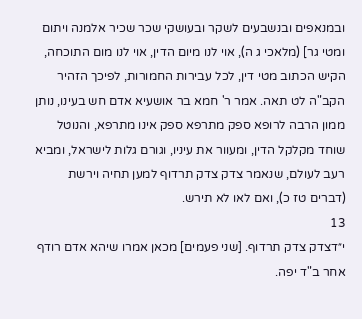ובמנאפים ובנשבעים לשקר ובעושקי שכר שכיר אלמנה ויתום ומטי גר] (מלאכי ג ה), אוי לנו מיום הדין, אוי לנו מום התוכחה, הקיש הכתוב מטי דין, לכל עבירות החמורות, לפיכך הזהיר הקב"ה לט תאה. אמר ר' חמא בר אושעיא אדם חש בעינו, נותן ממון הרבה לרופא ספק מתרפא ספק אינו מתרפא, והנוטל שוחד מקלקל הדין, ומעוור את עיניו, וגורם גלות לישראל, ומביא רעב לעולם, שנאמר צדק צדק תרדוף למען תחיה וירשת (דברים טז כ), ואם לאו לא תירש.
13
י״דצדק צדק תרדוף. [שני פעמים] מכאן אמרו שיהא אדם רודף אחר ב"ד יפה.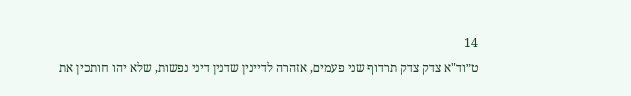14
ט״וד"א צדק צדק תרדוף שני פעמים, אזהרה לדיינין שדנין דיני נפשות, שלא יהו חותכין את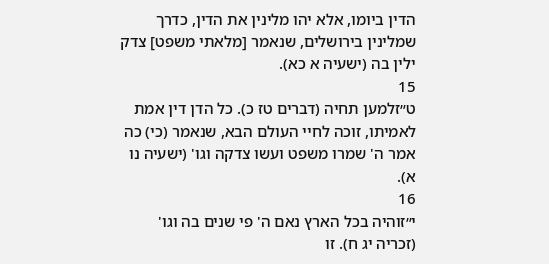הדין ביומו, אלא יהו מלינין את הדין, כדרך שמלינין בירושלים, שנאמר [מלאתי משפט] צדק ילין בה (ישעיה א כא).
15
ט״זלמען תחיה (דברים טז כ). כל הדן דין אמת לאמיתו, זוכה לחיי העולם הבא, שנאמר (כי) כה אמר ה' שמרו משפט ועשו צדקה וגו' (ישעיה נו א).
16
י״זוהיה בכל הארץ נאם ה' פי שנים בה וגו' (זכריה יג ח). זו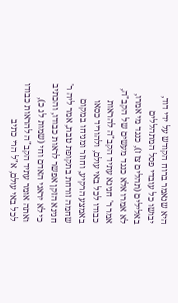היא שנאמר ברוח הקודש על ידי דוד, יבושו כל עובדי פסל המתהללים באלילים (תהלים צז ז), כנגד מי אמרו, לא אמרו אלא כנגד מעשים של הקב"ה, אמר ר' חנינא עתיד הקב"ה להראות כבודו לכל באי עולם, ולהוריד כסאו באמצע הרקיע, וחוזר ומניחו במקום שחמה זורחת בתקופת טבת, אמר ליה ר' חנינא הזקן אפשר לראות כבודו, והכתיב כי לא יראני האדם וחי (שמות לג כ), ואתה אומר עתיד הקב"ה להראות כבודו לכל באי עולם, א"ל הרי כתיב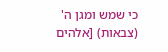כי שמש ומגן ה' (צבאות) [אלהים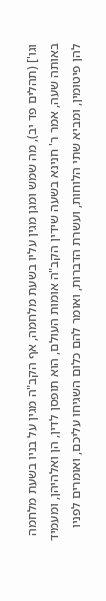וגו'] (תהלים פד יב), מה שמש ומגן מגין עליו בשעת מלחמה, אף הקב"ה מגין על בניו בשעת מלחמה באותה שעה, אמר ר' חנינא בשעה שידין הקב"ה אומות העולם, הוא תופסן לדין, הן ואלהיהן, ומעמיד להן פיטומין, ומביא שתי הלוחות, ועשרת הדברות, ואומר להם כלום השגיחו עליכם, ואומרים לפניו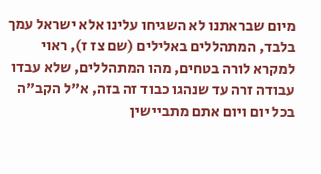מיום שבראתנו לא השגיחו עלינו אלא ישראל עמך בלבד, המתהללים באלילים (שם צז ז), ראוי למקרא לורה בטחים, מהו המתהללים, שלא עבדו עבודה זרה עד שנהגו כבוד זה בזה, א"ל הקב"ה בכל יום ויום אתם מתביישין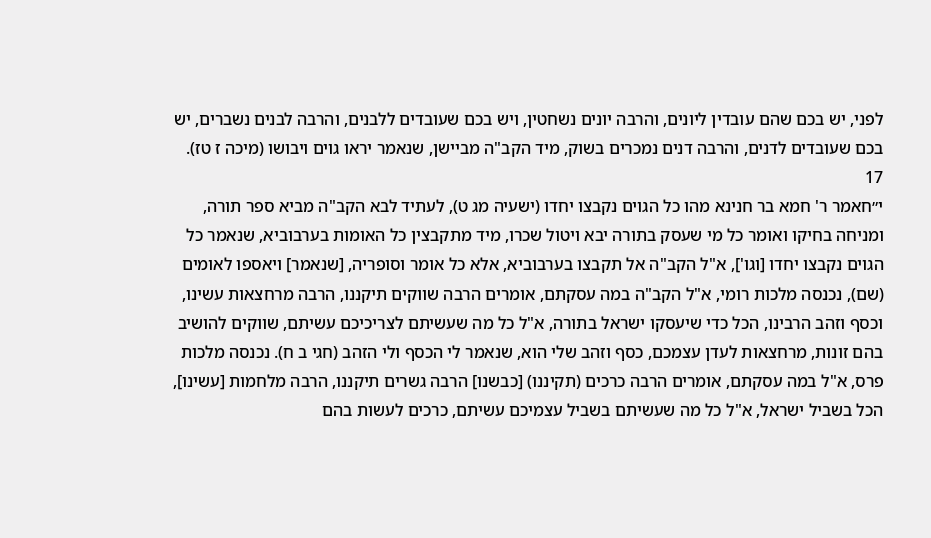לפני, יש בכם שהם עובדין ליונים, והרבה יונים נשחטין, ויש בכם שעובדים ללבנים, והרבה לבנים נשברים, יש בכם שעובדים לדנים, והרבה דנים נמכרים בשוק, מיד הקב"ה מביישן, שנאמר יראו גוים ויבושו (מיכה ז טז).
17
י״חאמר ר' חמא בר חנינא מהו כל הגוים נקבצו יחדו (ישעיה מג ט), לעתיד לבא הקב"ה מביא ספר תורה, ומניחה בחיקו ואומר כל מי שעסק בתורה יבא ויטול שכרו, מיד מתקבצין כל האומות בערבוביא, שנאמר כל הגוים נקבצו יחדו [וגו'], א"ל הקב"ה אל תקבצו בערבוביא, אלא כל אומר וסופריה, [שנאמר] ויאספו לאומים (שם), נכנסה מלכות רומי, א"ל הקב"ה במה עסקתם, אומרים הרבה שווקים תיקננו, הרבה מרחצאות עשינו, וכסף וזהב הרבינו, הכל כדי שיעסקו ישראל בתורה, א"ל כל מה שעשיתם לצריכיכם עשיתם, שווקים להושיב בהם זונות, מרחצאות לעדן עצמכם, כסף וזהב שלי הוא, שנאמר לי הכסף ולי הזהב (חגי ב ח). נכנסה מלכות פרס, א"ל במה עסקתם, אומרים הרבה כרכים (תקיננו) [כבשנו] הרבה גשרים תיקננו, הרבה מלחמות [עשינו], הכל בשביל ישראל, א"ל כל מה שעשיתם בשביל עצמיכם עשיתם, כרכים לעשות בהם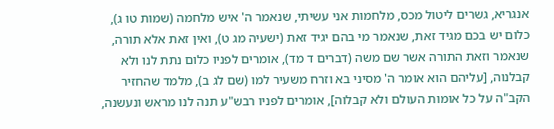אנגריא, גשרים ליטול מכס, מלחמות אני עשיתי, שנאמר ה' איש מלחמה (שמות טו ג), כלום יש בכם מגיד זאת, שנאמר מי בהם יגיד זאת (ישעיה מג ט), ואין זאת אלא תורה, שנאמר וזאת התורה אשר שם משה (דברים ד מד), אומרים לפניו כלום נתת לנו ולא קבלנוה, [עליהם הוא אומר ה' מסיני בא וזרח משעיר למו (שם לג ב), מלמד שהחזיר הקב"ה על כל אומות העולם ולא קבלוה], אומרים לפניו רבש"ע תנה לנו מראש ונעשנה,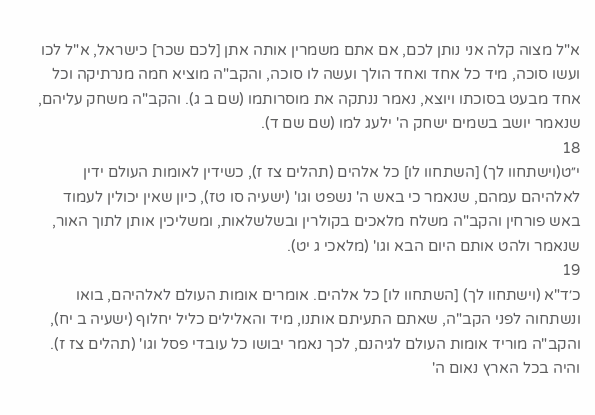א"ל מצוה קלה אני נותן לכם, אם אתם משמרין אותה אתן [לכם שכר] כישראל, א"ל לכו ועשו סוכה, מיד כל אחד ואחד הולך ועשה לו סוכה, והקב"ה מוציא חמה מנרתיקה וכל אחד מבעט בסוכתו ויוצא, נאמר ננתקה את מוסרותמו (שם ב ג). והקב"ה משחק עליהם, שנאמר יושב בשמים ישחק ה' ילעג למו (שם שם ד).
18
י״ט(וישתחוו לך) [השתחוו לו] כל אלהים (תהלים צז ז), כשידין לאומות העולם ידין לאלהיהם עמהם, שנאמר כי באש ה' נשפט וגו' (ישעיה סו טז), כיון שאין יכולין לעמוד באש פורחין והקב"ה משלח מלאכים בקולרין ובשלשלאות, ומשליכין אותן לתוך האור, שנאמר ולהט אותם היום הבא וגו' (מלאכי ג יט).
19
כ׳ד"א (וישתחוו לך) [השתחוו לו] כל אלהים. אומרים אומות העולם לאלהיהם, בואו ונשתחוה לפני הקב"ה, שאתם התעיתם אותנו, מיד והאלילים כליל יחלוף (ישעיה ב יח), והקב"ה מוריד אומות העולם לגיהנם, לכך נאמר יבושו כל עובדי פסל וגו' (תהלים צז ז). והיה בכל הארץ נאום ה'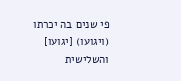פי שנים בה יכרתו (ויגועו) [יגועו] והשלישית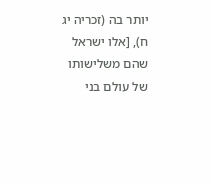יותר בה (זכריה יג ח), [אלו ישראל שהם משלישותו של עולם בני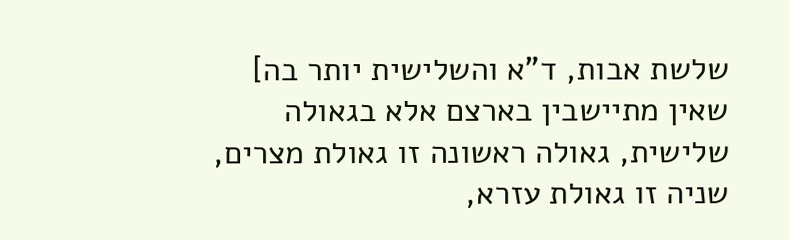שלשת אבות, ד"א והשלישית יותר בה] שאין מתיישבין בארצם אלא בגאולה שלישית, גאולה ראשונה זו גאולת מצרים, שניה זו גאולת עזרא,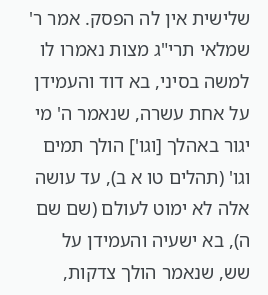שלישית אין לה הפסק. אמר ר' שמלאי תרי"ג מצות נאמרו לו למשה בסיני, בא דוד והעמידן על אחת עשרה, שנאמר ה' מי יגור באהלך [וגו'] הולך תמים וגו' (תהלים טו א ב), עד עושה אלה לא ימוט לעולם (שם שם ה), בא ישעיה והעמידן על שש, שנאמר הולך צדקות,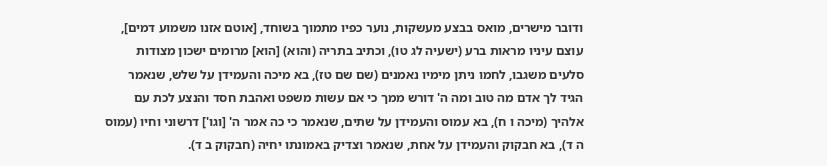ודובר מישרים, מואס בבצע מעשקות, נוער כפיו מתמוך בשוחד, [אוטם אזנו משמוע דמים], עוצם עיניו מראות ברע (ישעיה לג טו), וכתיב בתריה (והוא) [הוא] מרומים ישכון מצודות סלעים משגבו, לחמו ניתן מימיו נאמנים (שם שם טז), בא מיכה והעמידן על שלש, שנאמר הגיד לך אדם מה טוב ומה ה' דורש ממך כי אם עשות משפט ואהבת חסד והנצע לכת עם אלהיך (מיכה ו ח), בא עמוס והעמידן על שתים, שנאמר כי כה אמר ה' [וגו'] דרשוני וחיו (עמוס ה ד), בא חבקוק והעמידן על אחת, שנאמר וצדיק באמונתו יחיה (חבקוק ב ד).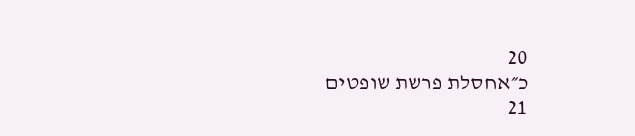20
כ״אחסלת פרשת שופטים
21